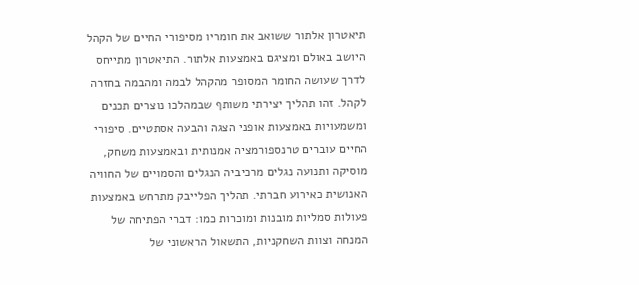תיאטרון אלתור ששואב את חומריו מסיפורי החיים של הקהל היושב באולם ומציגם באמצעות אלתור. התיאטרון מתייחס לדרך שעושה החומר המסופר מהקהל לבמה ומהבמה בחזרה לקהל. זהו תהליך יצירתי משותף שבמהלכו נוצרים תכנים ומשמעויות באמצעות אופני הצגה והבעה אסתטיים. סיפורי החיים עוברים טרנספורמציה אמנותית ובאמצעות משחק, מוסיקה ותנועה נגלים מרכיביה הנגלים והסמויים של החוויה האנושית כאירוע חברתי. תהליך הפלייבק מתרחש באמצעות פעולות סמליות מובנות ומוכרות כמו: דברי הפתיחה של המנחה וצוות השחקניות, התשאול הראשוני של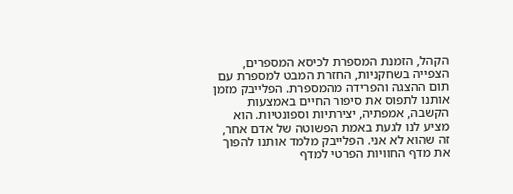הקהל, הזמנת המספרת לכיסא המספרים, הצפייה בשחקניות, החזרת המבט למספרת עם תום ההצגה והפרידה מהמספרת. הפלייבק מזמן אותנו לתפוס את סיפור החיים באמצעות הקשבה, אמפתיה, יצירתיות וספונטיות. הוא מציע לנו לגעת באמת הפשוטה של אדם אחר, זה שהוא לא אני. הפלייבק מלמד אותנו להפוך את מדף החוויות הפרטי למדף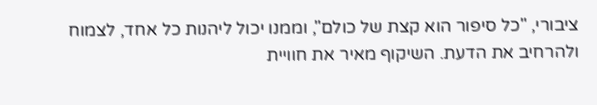ציבורי, "כל סיפור הוא קצת של כולם", וממנו יכול ליהנות כל אחד, לצמוח ולהרחיב את הדעת. השיקוף מאיר את חוויית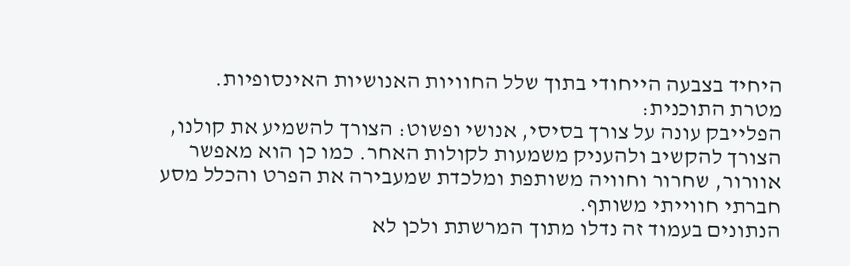היחיד בצבעה הייחודי בתוך שלל החוויות האנושיות האינסופיות.
מטרת התוכנית:
הפלייבק עונה על צורך בסיסי, אנושי ופשוט: הצורך להשמיע את קולנו, הצורך להקשיב ולהעניק משמעות לקולות האחר. כמו כן הוא מאפשר אוורור, שחרור וחוויה משותפת ומלכדת שמעבירה את הפרט והכלל מסע חברתי חווייתי משותף.
הנתונים בעמוד זה נדלו מתוך המרשתת ולכן לא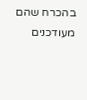בהכרח שהם מעודכנים